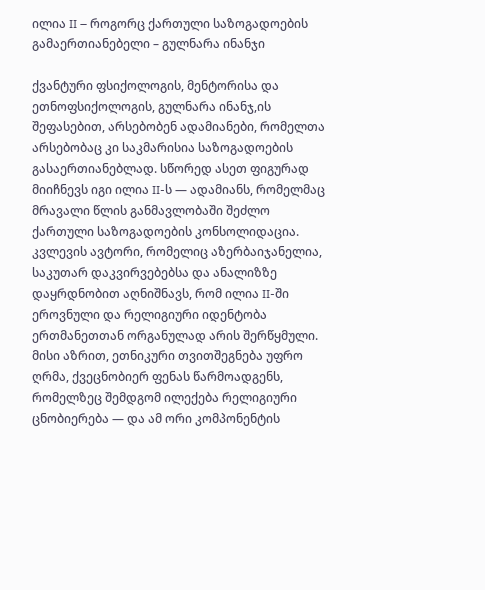ილია II – როგორც ქართული საზოგადოების გამაერთიანებელი – გულნარა ინანჯი

ქვანტური ფსიქოლოგის, მენტორისა და ეთნოფსიქოლოგის, გულნარა ინანჯ,ის შეფასებით, არსებობენ ადამიანები, რომელთა არსებობაც კი საკმარისია საზოგადოების გასაერთიანებლად. სწორედ ასეთ ფიგურად მიიჩნევს იგი ილია II-ს — ადამიანს, რომელმაც მრავალი წლის განმავლობაში შეძლო ქართული საზოგადოების კონსოლიდაცია.
კვლევის ავტორი, რომელიც აზერბაიჯანელია, საკუთარ დაკვირვებებსა და ანალიზზე დაყრდნობით აღნიშნავს, რომ ილია II-ში ეროვნული და რელიგიური იდენტობა ერთმანეთთან ორგანულად არის შერწყმული. მისი აზრით, ეთნიკური თვითშეგნება უფრო ღრმა, ქვეცნობიერ ფენას წარმოადგენს, რომელზეც შემდგომ ილექება რელიგიური ცნობიერება — და ამ ორი კომპონენტის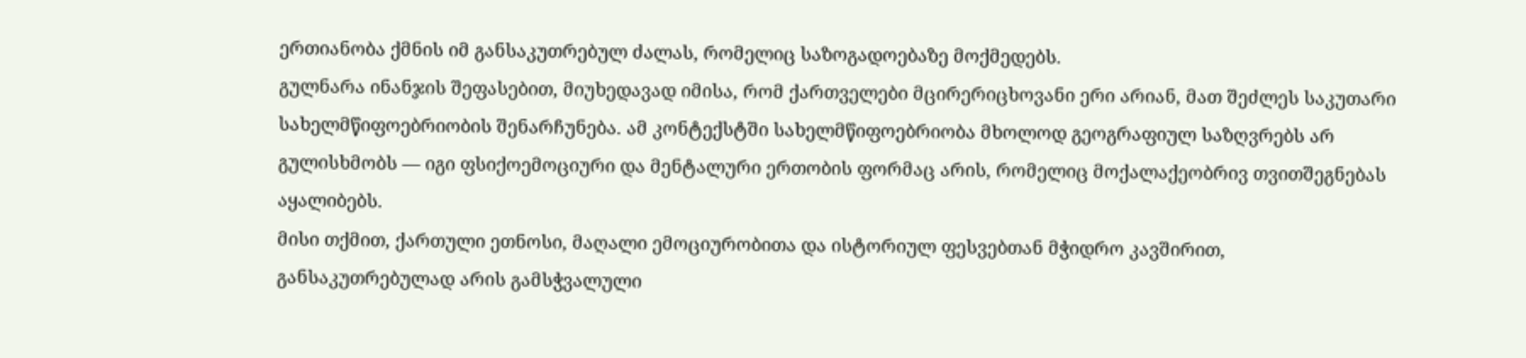ერთიანობა ქმნის იმ განსაკუთრებულ ძალას, რომელიც საზოგადოებაზე მოქმედებს.
გულნარა ინანჯის შეფასებით, მიუხედავად იმისა, რომ ქართველები მცირერიცხოვანი ერი არიან, მათ შეძლეს საკუთარი სახელმწიფოებრიობის შენარჩუნება. ამ კონტექსტში სახელმწიფოებრიობა მხოლოდ გეოგრაფიულ საზღვრებს არ გულისხმობს — იგი ფსიქოემოციური და მენტალური ერთობის ფორმაც არის, რომელიც მოქალაქეობრივ თვითშეგნებას აყალიბებს.
მისი თქმით, ქართული ეთნოსი, მაღალი ემოციურობითა და ისტორიულ ფესვებთან მჭიდრო კავშირით, განსაკუთრებულად არის გამსჭვალული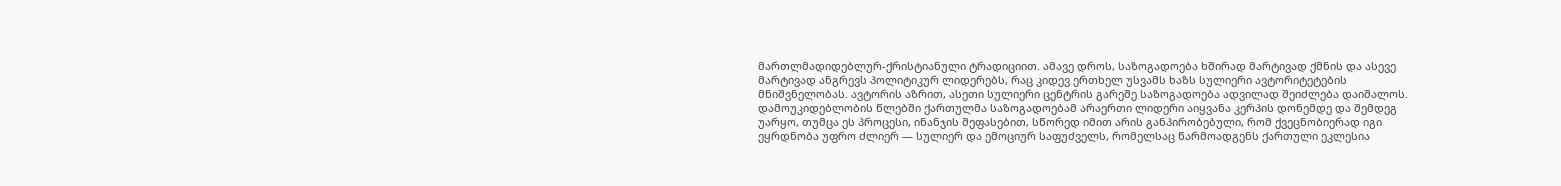მართლმადიდებლურ-ქრისტიანული ტრადიციით. ამავე დროს, საზოგადოება ხშირად მარტივად ქმნის და ასევე მარტივად ანგრევს პოლიტიკურ ლიდერებს, რაც კიდევ ერთხელ უსვამს ხაზს სულიერი ავტორიტეტების მნიშვნელობას. ავტორის აზრით, ასეთი სულიერი ცენტრის გარეშე საზოგადოება ადვილად შეიძლება დაიშალოს.
დამოუკიდებლობის წლებში ქართულმა საზოგადოებამ არაერთი ლიდერი აიყვანა კერპის დონემდე და შემდეგ უარყო, თუმცა ეს პროცესი, ინანჯის შეფასებით, სწორედ იმით არის განპირობებული, რომ ქვეცნობიერად იგი ეყრდნობა უფრო ძლიერ — სულიერ და ემოციურ საფუძველს, რომელსაც წარმოადგენს ქართული ეკლესია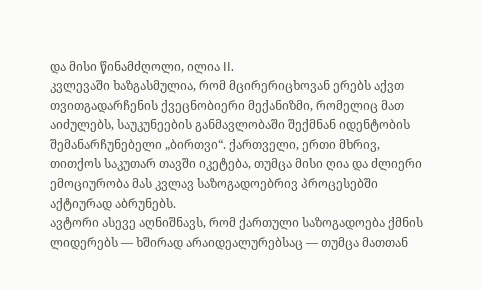და მისი წინამძღოლი, ილია II.
კვლევაში ხაზგასმულია, რომ მცირერიცხოვან ერებს აქვთ თვითგადარჩენის ქვეცნობიერი მექანიზმი, რომელიც მათ აიძულებს, საუკუნეების განმავლობაში შექმნან იდენტობის შემანარჩუნებელი „ბირთვი“. ქართველი, ერთი მხრივ, თითქოს საკუთარ თავში იკეტება, თუმცა მისი ღია და ძლიერი ემოციურობა მას კვლავ საზოგადოებრივ პროცესებში აქტიურად აბრუნებს.
ავტორი ასევე აღნიშნავს, რომ ქართული საზოგადოება ქმნის ლიდერებს — ხშირად არაიდეალურებსაც — თუმცა მათთან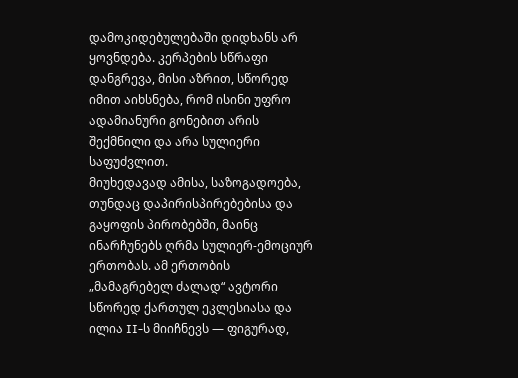დამოკიდებულებაში დიდხანს არ ყოვნდება. კერპების სწრაფი დანგრევა, მისი აზრით, სწორედ იმით აიხსნება, რომ ისინი უფრო ადამიანური გონებით არის შექმნილი და არა სულიერი საფუძვლით.
მიუხედავად ამისა, საზოგადოება, თუნდაც დაპირისპირებებისა და გაყოფის პირობებში, მაინც ინარჩუნებს ღრმა სულიერ-ემოციურ ერთობას. ამ ერთობის „მამაგრებელ ძალად“ ავტორი სწორედ ქართულ ეკლესიასა და ილია II-ს მიიჩნევს — ფიგურად,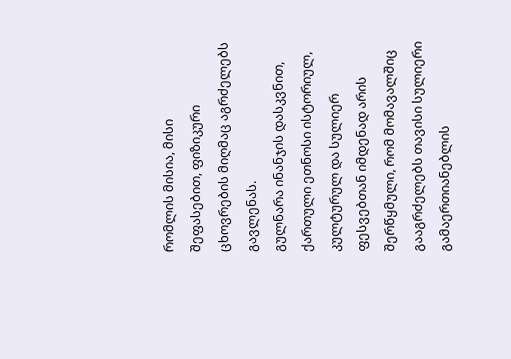რომლის მისია, მისი შეფასებით, ფიზიკური ცხოვრების მიღმაც აგრძელებს გავლენას.
გულნარა ინანჯის დასკვნით, ქართული ეთნოსი ისტორიულ, კულტურულ და სულიერ ფესვებთან იმდენად არის შერწყმული, რომ მომავალშიც გააგრძელებს თავისი სულიერი გამაერთიანებლის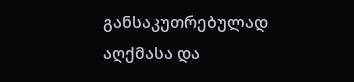განსაკუთრებულად აღქმასა და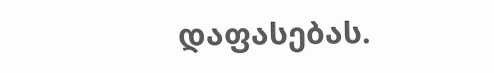დაფასებას.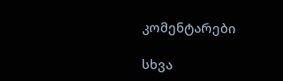კომენტარები

სხვა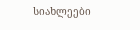სიახლეები